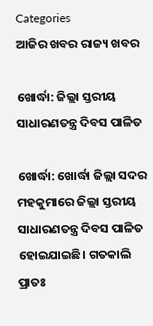Categories
ଆଜିର ଖବର ରାଜ୍ୟ ଖବର

ଖୋର୍ଦ୍ଧା: ଜିଲ୍ଲା ସ୍ତରୀୟ ସାଧାରଣତନ୍ତ୍ର ଦିବସ ପାଳିତ

ଖୋର୍ଦ୍ଧା: ଖୋର୍ଦ୍ଧା ଜିଲ୍ଲା ସଦର ମହକୁମାରେ ଜିଲ୍ଲା ସ୍ତରୀୟ ସାଧାରଣତନ୍ତ୍ର ଦିବସ ପାଳିତ ହୋଇଯାଇଛି। ଗତକାଲି ପ୍ରାତଃ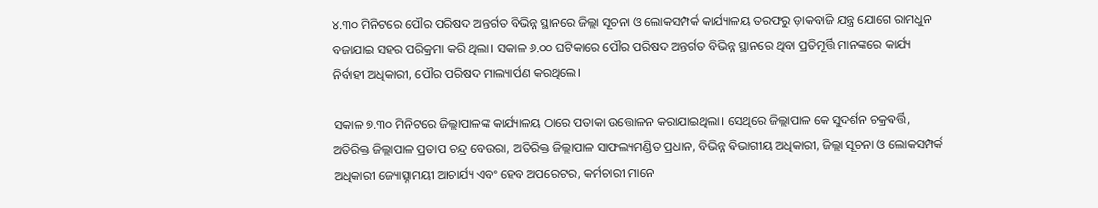୪.୩୦ ମିନିଟରେ ପୌର ପରିଷଦ ଅନ୍ତର୍ଗତ ବିଭିନ୍ନ ସ୍ଥାନରେ ଜିଲ୍ଲା ସୂଚନା ଓ ଲୋକସମ୍ପର୍କ କାର୍ଯ୍ୟାଳୟ ତରଫରୁ ଡ଼ାକବାଜି ଯନ୍ତ୍ର ଯୋଗେ ରାମଧୁନ ବଜାଯାଇ ସହର ପରିକ୍ରମା କରି ଥିଲା। ସକାଳ ୬.୦୦ ଘଟିକାରେ ପୌର ପରିଷଦ ଅନ୍ତର୍ଗତ ବିଭିନ୍ନ ସ୍ଥାନରେ ଥିବା ପ୍ରତିମୂର୍ତ୍ତି ମାନଙ୍କରେ କାର୍ଯ୍ୟ ନିର୍ବାହୀ ଅଧିକାରୀ, ପୌର ପରିଷଦ ମାଲ୍ୟାର୍ପଣ କରଥିଲେ।

ସକାଳ ୭.୩୦ ମିନିଟରେ ଜିଲ୍ଲାପାଳଙ୍କ କାର୍ଯ୍ୟାଳୟ ଠାରେ ପତାକା ଉତ୍ତୋଳନ କରାଯାଇଥିଲା। ସେଥିରେ ଜିଲ୍ଲାପାଳ କେ ସୁଦର୍ଶନ ଚକ୍ରଵର୍ତ୍ତି, ଅତିରିକ୍ତ ଜିଲ୍ଲାପାଳ ପ୍ରତାପ ଚନ୍ଦ୍ର ବେଉରା, ଅତିରିକ୍ତ ଜିଲ୍ଲାପାଳ ସାଫଲ୍ୟମଣ୍ଡିତ ପ୍ରଧାନ, ବିଭିନ୍ନ ଵିଭାଗୀୟ ଅଧିକାରୀ, ଜିଲ୍ଲା ସୂଚନା ଓ ଲୋକସମ୍ପର୍କ ଅଧିକାରୀ ଜ୍ୟୋତ୍ସ୍ନାମୟୀ ଆଚାର୍ଯ୍ୟ ଏବଂ ହେବ ଅପରେଟର, କର୍ମଚାରୀ ମାନେ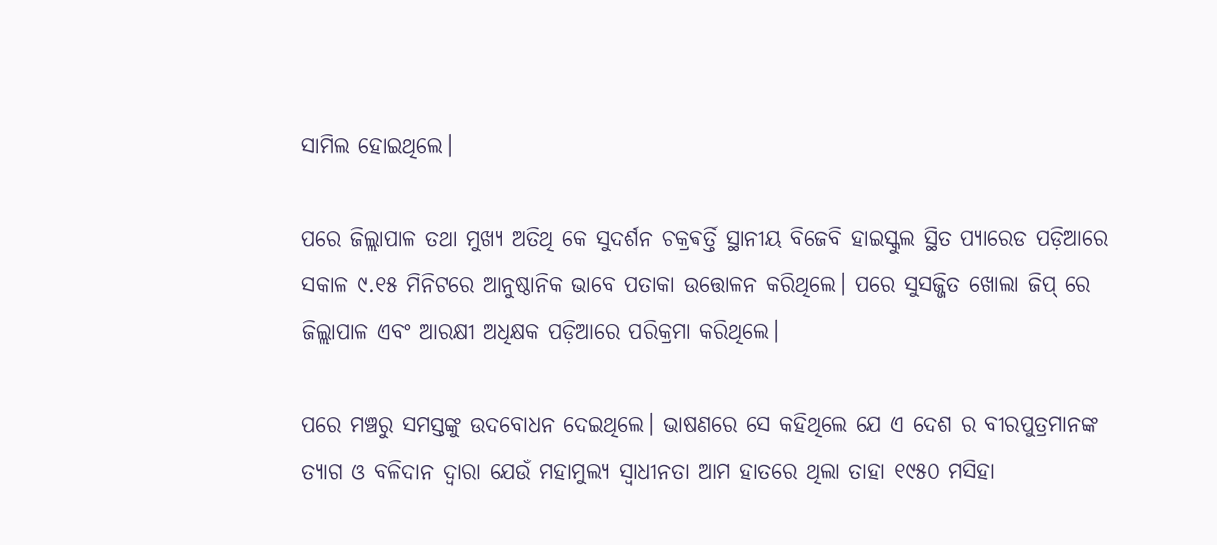ସାମିଲ ହୋଇଥିଲେ।

ପରେ ଜିଲ୍ଲାପାଳ ତଥା ମୁଖ୍ୟ ଅତିଥି କେ ସୁଦର୍ଶନ ଚକ୍ରଵର୍ତ୍ତି ସ୍ଥାନୀୟ ବିଜେବି ହାଇସ୍କୁଲ ସ୍ଥିତ ପ୍ୟାରେଡ ପଡ଼ିଆରେ ସକାଳ ୯.୧୫ ମିନିଟରେ ଆନୁଷ୍ଠାନିକ ଭାବେ ପତାକା ଉତ୍ତୋଳନ କରିଥିଲେ। ପରେ ସୁସଜ୍ଜିତ ଖୋଲା ଜିପ୍ ରେ ଜିଲ୍ଲାପାଳ ଏବଂ ଆରକ୍ଷୀ ଅଧିକ୍ଷକ ପଡ଼ିଆରେ ପରିକ୍ରମା କରିଥିଲେ।

ପରେ ମଞ୍ଚରୁ ସମସ୍ତଙ୍କୁ ଉଦବୋଧନ ଦେଇଥିଲେ। ଭାଷଣରେ ସେ କହିଥିଲେ ଯେ ଏ ଦେଶ ର ବୀରପୁତ୍ରମାନଙ୍କ ତ୍ୟାଗ ଓ ବଳିଦାନ ଦ୍ଵାରା ଯେଉଁ ମହାମୁଲ୍ୟ ସ୍ଵାଧୀନତା ଆମ ହାତରେ ଥିଲା ତାହା ୧୯୫୦ ମସିହା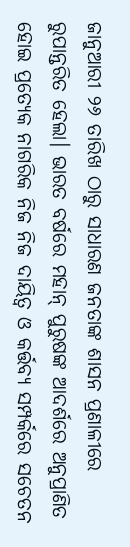ଜାନୁଆରୀ ୨୬ ତାରିଖ ଠାରୁ ସାଧାରଣ ଜନତାଙ୍କ ଶାସନ ପ୍ରଣାଳୀରେ ରୁପାନ୍ତରିତ ହେଲା। ଭାରତ ବର୍ଷରେ ମହାନ୍ ପୁରୁଷଙ୍କ ଆଦର୍ଶରେ ଅନୁପ୍ରାଣିତ ହୋଇ ପ୍ରତ୍ୟେକ ନାଗରିକ ନିଜ ନିଜ ଦାୟିତ୍ୱ ଓ କର୍ତ୍ତବ୍ୟ ସମ୍ପର୍କରେ ସଚେତନ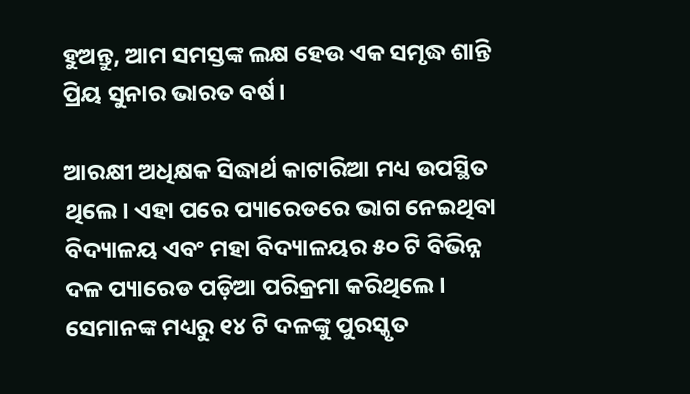ହୁଅନ୍ତୁ, ଆମ ସମସ୍ତଙ୍କ ଲକ୍ଷ ହେଉ ଏକ ସମୃଦ୍ଧ ଶାନ୍ତି ପ୍ରିୟ ସୁନାର ଭାରତ ବର୍ଷ।

ଆରକ୍ଷୀ ଅଧିକ୍ଷକ ସିଦ୍ଧାର୍ଥ କାଟାରିଆ ମଧ୍ୟ ଉପସ୍ଥିତ ଥିଲେ। ଏହା ପରେ ପ୍ୟାରେଡରେ ଭାଗ ନେଇଥିବା ବିଦ୍ୟାଳୟ ଏବଂ ମହା ବିଦ୍ୟାଳୟର ୫୦ ଟି ବିଭିନ୍ନ ଦଳ ପ୍ୟାରେଡ ପଡ଼ିଆ ପରିକ୍ରମା କରିଥିଲେ। ସେମାନଙ୍କ ମଧ୍ୟରୁ ୧୪ ଟି ଦଳଙ୍କୁ ପୁରସ୍କୃତ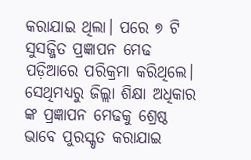କରାଯାଇ ଥିଲା। ପରେ ୭ ଟି ସୁସଜ୍ଜିତ ପ୍ରଜ୍ଞାପନ ମେଢ ପଡ଼ିଆରେ ପରିକ୍ରମା କରିଥିଲେ। ସେଥିମଧ୍ୟରୁ ଜିଲ୍ଲା ଶିକ୍ଷା ଅଧିକାର ଙ୍କ ପ୍ରଜ୍ଞାପନ ମେଢକୁ ଶ୍ରେଷ୍ଠ ଭାବେ ପୁରସ୍କୃତ କରାଯାଇ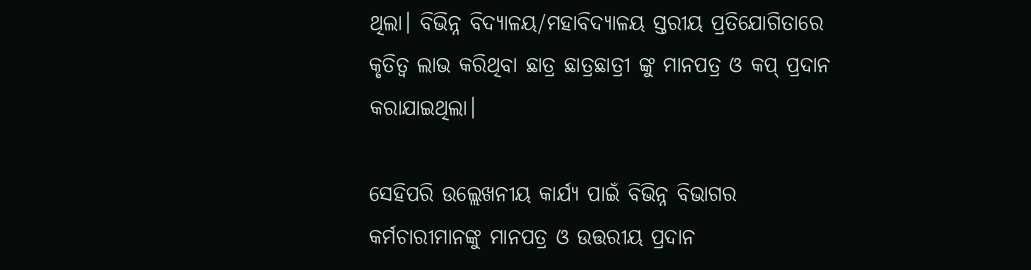ଥିଲା। ବିଭିନ୍ନ ବିଦ୍ୟାଳୟ/ମହାବିଦ୍ୟାଳୟ ସ୍ତରୀୟ ପ୍ରତିଯୋଗିତାରେ କୃତିତ୍ବ ଲାଭ କରିଥିବା ଛାତ୍ର ଛାତ୍ରଛାତ୍ରୀ ଙ୍କୁ ମାନପତ୍ର ଓ କପ୍ ପ୍ରଦାନ କରାଯାଇଥିଲା।

ସେହିପରି ଉଲ୍ଲେଖନୀୟ କାର୍ଯ୍ୟ ପାଇଁ ବିଭିନ୍ନ ବିଭାଗର କର୍ମଚାରୀମାନଙ୍କୁ ମାନପତ୍ର ଓ ଉତ୍ତରୀୟ ପ୍ରଦାନ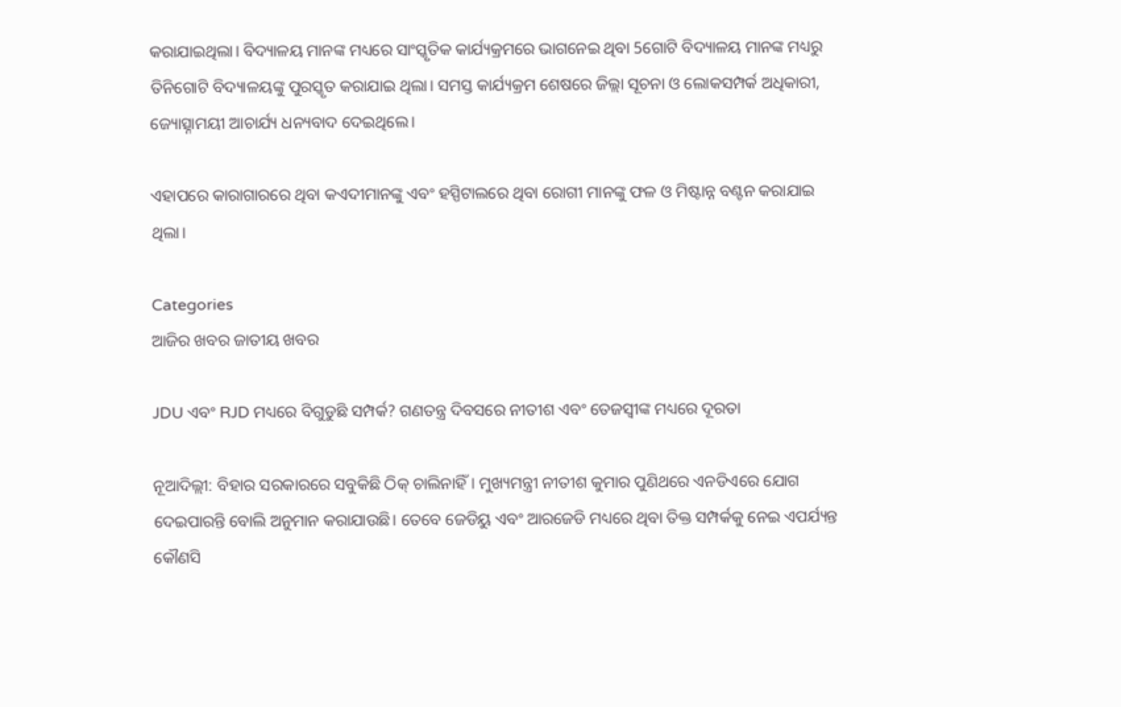କରାଯାଇଥିଲା। ବିଦ୍ୟାଳୟ ମାନଙ୍କ ମଧ୍ୟରେ ସାଂସ୍କୃତିକ କାର୍ଯ୍ୟକ୍ରମରେ ଭାଗନେଇ ଥିବା 5ଗୋଟି ବିଦ୍ୟାଳୟ ମାନଙ୍କ ମଧ୍ୟରୁ ତିନିଗୋଟି ବିଦ୍ୟାଳୟଙ୍କୁ ପୁରସ୍କୃତ କରାଯାଇ ଥିଲା। ସମସ୍ତ କାର୍ଯ୍ୟକ୍ରମ ଶେଷରେ ଜିଲ୍ଲା ସୂଚନା ଓ ଲୋକସମ୍ପର୍କ ଅଧିକାରୀ, ଜ୍ୟୋତ୍ସ୍ନାମୟୀ ଆଚାର୍ଯ୍ୟ ଧନ୍ୟବାଦ ଦେଇଥିଲେ।

ଏହାପରେ କାରାଗାରରେ ଥିବା କଏଦୀମାନଙ୍କୁ ଏବଂ ହସ୍ପିଟାଲରେ ଥିବା ରୋଗୀ ମାନଙ୍କୁ ଫଳ ଓ ମିଷ୍ଟାନ୍ନ ବଣ୍ଟନ କରାଯାଇ ଥିଲା।

Categories
ଆଜିର ଖବର ଜାତୀୟ ଖବର

JDU ଏବଂ RJD ମଧ୍ୟରେ ବିଗୁଡୁଛି ସମ୍ପର୍କ? ଗଣତନ୍ତ୍ର ଦିବସରେ ନୀତୀଶ ଏବଂ ତେଜସ୍ୱୀଙ୍କ ମଧ୍ୟରେ ଦୂରତା

ନୂଆଦିଲ୍ଲୀ: ବିହାର ସରକାରରେ ସବୁକିଛି ଠିକ୍ ଚାଲିନାହିଁ। ମୁଖ୍ୟମନ୍ତ୍ରୀ ନୀତୀଶ କୁମାର ପୁଣିଥରେ ଏନଡିଏରେ ଯୋଗ ଦେଇପାରନ୍ତି ବୋଲି ଅନୁମାନ କରାଯାଉଛି। ତେବେ ଜେଡିୟୁ ଏବଂ ଆରଜେଡି ମଧ୍ୟରେ ଥିବା ତିକ୍ତ ସମ୍ପର୍କକୁ ନେଇ ଏପର୍ଯ୍ୟନ୍ତ କୌଣସି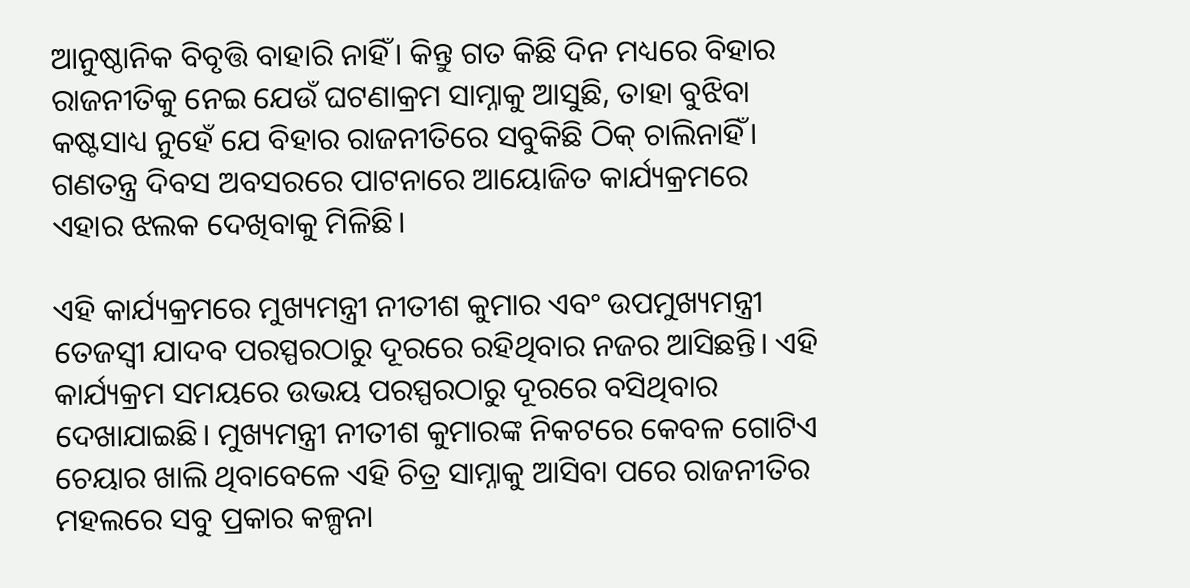ଆନୁଷ୍ଠାନିକ ବିବୃତ୍ତି ବାହାରି ନାହିଁ। କିନ୍ତୁ ଗତ କିଛି ଦିନ ମଧ୍ୟରେ ବିହାର ରାଜନୀତିକୁ ନେଇ ଯେଉଁ ଘଟଣାକ୍ରମ ସାମ୍ନାକୁ ଆସୁଛି, ତାହା ବୁଝିବା କଷ୍ଟସାଧ୍ୟ ନୁହେଁ ଯେ ବିହାର ରାଜନୀତିରେ ସବୁକିଛି ଠିକ୍ ଚାଲିନାହିଁ। ଗଣତନ୍ତ୍ର ଦିବସ ଅବସରରେ ପାଟନାରେ ଆୟୋଜିତ କାର୍ଯ୍ୟକ୍ରମରେ ଏହାର ଝଲକ ଦେଖିବାକୁ ମିଳିଛି।

ଏହି କାର୍ଯ୍ୟକ୍ରମରେ ମୁଖ୍ୟମନ୍ତ୍ରୀ ନୀତୀଶ କୁମାର ଏବଂ ଉପମୁଖ୍ୟମନ୍ତ୍ରୀ ତେଜସ୍ୱୀ ଯାଦବ ପରସ୍ପରଠାରୁ ଦୂରରେ ରହିଥିବାର ନଜର ଆସିଛନ୍ତି। ଏହି କାର୍ଯ୍ୟକ୍ରମ ସମୟରେ ଉଭୟ ପରସ୍ପରଠାରୁ ଦୂରରେ ବସିଥିବାର ଦେଖାଯାଇଛି। ମୁଖ୍ୟମନ୍ତ୍ରୀ ନୀତୀଶ କୁମାରଙ୍କ ନିକଟରେ କେବଳ ଗୋଟିଏ ଚେୟାର ଖାଲି ଥିବାବେଳେ ଏହି ଚିତ୍ର ସାମ୍ନାକୁ ଆସିବା ପରେ ରାଜନୀତିର ମହଲରେ ସବୁ ପ୍ରକାର କଳ୍ପନା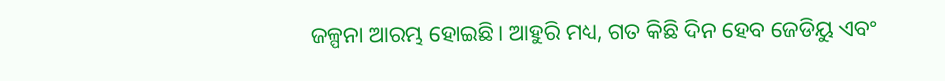ଜଳ୍ପନା ଆରମ୍ଭ ହୋଇଛି। ଆହୁରି ମଧ୍ୟ, ଗତ କିଛି ଦିନ ହେବ ଜେଡିୟୁ ଏବଂ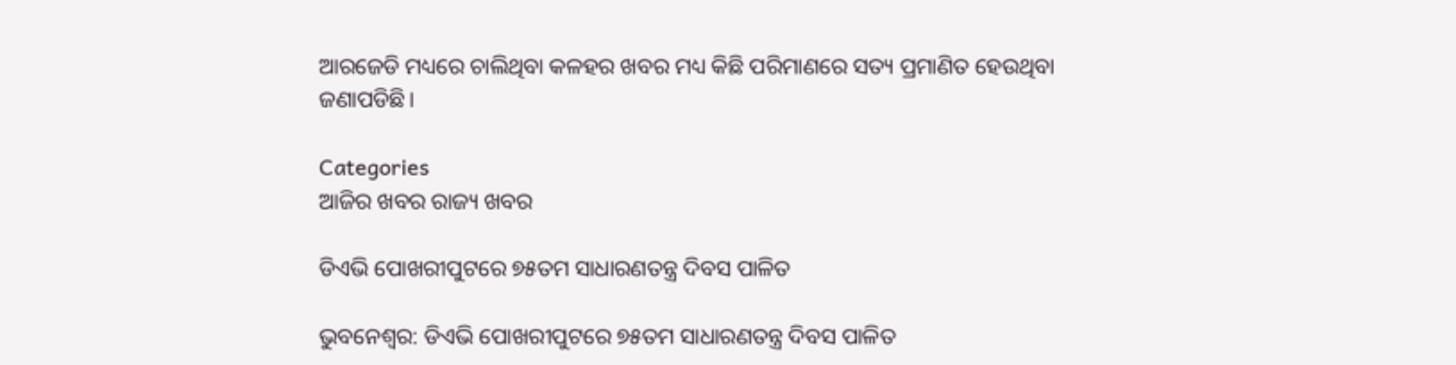ଆରଜେଡି ମଧ୍ୟରେ ଚାଲିଥିବା କଳହର ଖବର ମଧ୍ୟ କିଛି ପରିମାଣରେ ସତ୍ୟ ପ୍ରମାଣିତ ହେଉଥିବା ଜଣାପଡିଛି।

Categories
ଆଜିର ଖବର ରାଜ୍ୟ ଖବର

ଡିଏଭି ପୋଖରୀପୁଟରେ ୭୫ତମ ସାଧାରଣତନ୍ତ୍ର ଦିବସ ପାଳିତ

ଭୁବନେଶ୍ୱର: ଡିଏଭି ପୋଖରୀପୁଟରେ ୭୫ତମ ସାଧାରଣତନ୍ତ୍ର ଦିବସ ପାଳିତ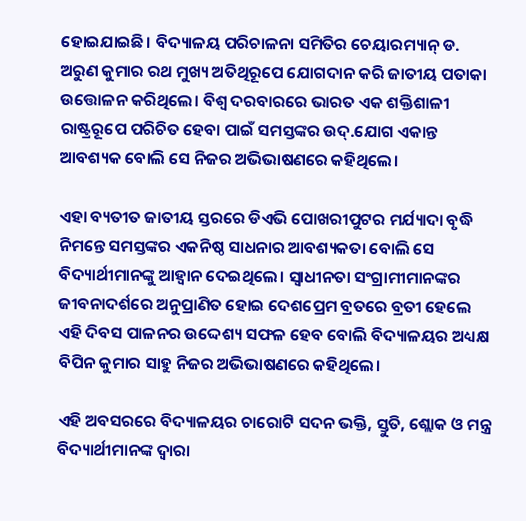ହୋଇଯାଇଛି। ବିଦ୍ୟାଳୟ ପରିଚାଳନା ସମିତିର ଚେୟାରମ୍ୟାନ୍ ଡ. ଅରୁଣ କୁମାର ରଥ ମୁଖ୍ୟ ଅତିଥିରୂପେ ଯୋଗଦାନ କରି ଜାତୀୟ ପତାକା ଉତ୍ତୋଳନ କରିଥିଲେ। ବିଶ୍ୱ ଦରବାରରେ ଭାରତ ଏକ ଶକ୍ତିଶାଳୀ ରାଷ୍ଟ୍ରରୂପେ ପରିଚିତ ହେବା ପାଇଁ ସମସ୍ତଙ୍କର ଉଦ୍.ଯୋଗ ଏକାନ୍ତ ଆବଶ୍ୟକ ବୋଲି ସେ ନିଜର ଅଭିଭାଷଣରେ କହିଥିଲେ।

ଏହା ବ୍ୟତୀତ ଜାତୀୟ ସ୍ତରରେ ଡିଏଭି ପୋଖରୀପୁଟର ମର୍ଯ୍ୟାଦା ବୃଦ୍ଧି ନିମନ୍ତେ ସମସ୍ତଙ୍କର ଏକନିଷ୍ଠ ସାଧନାର ଆବଶ୍ୟକତା ବୋଲି ସେ ବିଦ୍ୟାର୍ଥୀମାନଙ୍କୁ ଆହ୍ୱାନ ଦେଇଥିଲେ। ସ୍ୱାଧୀନତା ସଂଗ୍ରାମୀମାନଙ୍କର ଜୀବନାଦର୍ଶରେ ଅନୁପ୍ରାଣିତ ହୋଇ ଦେଶପ୍ରେମ ବ୍ରତରେ ବ୍ରତୀ ହେଲେ ଏହି ଦିବସ ପାଳନର ଉଦ୍ଦେଶ୍ୟ ସଫଳ ହେବ ବୋଲି ବିଦ୍ୟାଳୟର ଅଧ୍ୟକ୍ଷ ବିପିନ କୁମାର ସାହୁ ନିଜର ଅଭିଭାଷଣରେ କହିଥିଲେ।

ଏହି ଅବସରରେ ବିଦ୍ୟାଳୟର ଚାରୋଟି ସଦନ ଭକ୍ତି, ସ୍ତୁତି, ଶ୍ଲୋକ ଓ ମନ୍ତ୍ର ବିଦ୍ୟାର୍ଥୀମାନଙ୍କ ଦ୍ୱାରା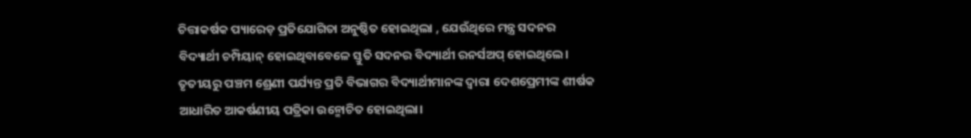ଚିତ୍ତାକର୍ଷକ ପ୍ୟାରେଡ଼ ପ୍ରତିଯୋଗିତା ଅନୁଷ୍ଠିତ ହୋଇଥିଲା , ଯେଉଁଥିରେ ମନ୍ତ୍ର ସଦନର ବିଦ୍ୟାର୍ଥୀ ଚମ୍ପିୟାନ୍ ହୋଇଥିବାବେଳେ ସ୍ତୁତି ସଦନର ବିଦ୍ୟାର୍ଥୀ ରନର୍ସଅପ୍ ହୋଇଥିଲେ। ତୃତୀୟରୁ ପଞ୍ଚମ ଶ୍ରେଣୀ ପର୍ଯ୍ୟନ୍ତ ପ୍ରତି ବିଭାଗର ବିଦ୍ୟାର୍ଥୀମାନଙ୍କ ଦ୍ୱାରା ଦେଶପ୍ରେମୀଙ୍କ ଶୀର୍ଷକ ଆଧାରିତ ଆକର୍ଷଣୀୟ ପତ୍ରିକା ଉନ୍ମୋଚିତ ହୋଇଥିଲା।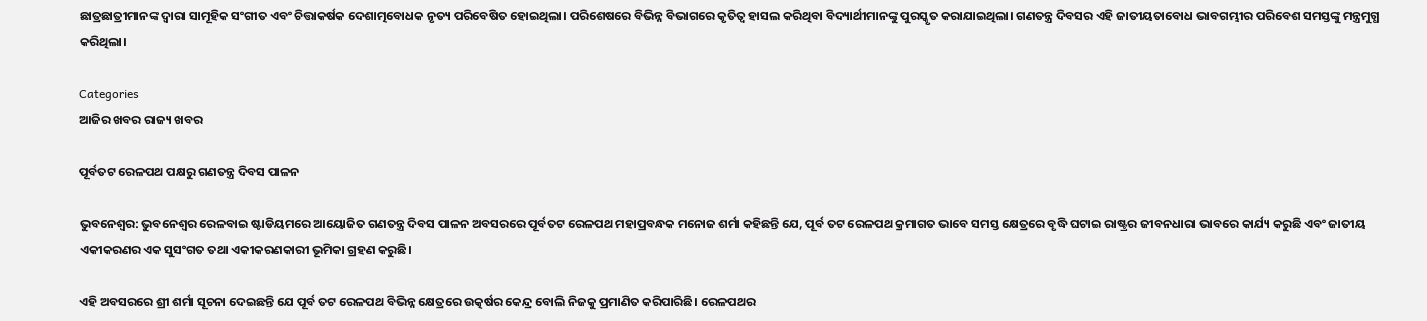ଛାତ୍ରଛାତ୍ରୀମାନଙ୍କ ଦ୍ୱାରା ସାମୂହିକ ସଂଗୀତ ଏବଂ ଚିତ୍ତାକର୍ଷକ ଦେଶାତ୍ମବୋଧକ ନୃତ୍ୟ ପରିବେଷିତ ହୋଇଥିଲା। ପରିଶେଷରେ ବିଭିନ୍ନ ବିଭାଗରେ କୃତିତ୍ୱ ହାସଲ କରିଥିବା ବିଦ୍ୟାର୍ଥୀମାନଙ୍କୁ ପୁରସ୍କୃତ କରାଯାଇଥିଲା। ଗଣତନ୍ତ୍ର ଦିବସର ଏହି ଜାତୀୟତାବୋଧ ଭାବଗମ୍ଭୀର ପରିବେଶ ସମସ୍ତଙ୍କୁ ମନ୍ତ୍ରମୁଗ୍ଧ କରିଥିଲା।

Categories
ଆଜିର ଖବର ରାଜ୍ୟ ଖବର

ପୂର୍ବତଟ ରେଳପଥ ପକ୍ଷରୁ ଗଣତନ୍ତ୍ର ଦିବସ ପାଳନ

ଭୁବନେଶ୍ୱର: ଭୁବନେଶ୍ୱର ରେଳବାଇ ଷ୍ଟାଡିୟମରେ ଆୟୋଜିତ ଗଣତନ୍ତ୍ର ଦିବସ ପାଳନ ଅବସରରେ ପୂର୍ବତଟ ରେଳପଥ ମହାପ୍ରବନ୍ଧକ ମନୋଜ ଶର୍ମା କହିଛନ୍ତି ଯେ, ପୂର୍ବ ତଟ ରେଳପଥ କ୍ରମାଗତ ଭାବେ ସମସ୍ତ କ୍ଷେତ୍ରରେ ବୃଦ୍ଧି ଘଟାଇ ରାଷ୍ଟ୍ରର ଜୀବନଧାରା ଭାବରେ କାର୍ଯ୍ୟ କରୁଛି ଏବଂ ଜାତୀୟ ଏକୀକରଣର ଏକ ସୁସଂଗତ ତଥା ଏକୀକରଣକାରୀ ଭୂମିକା ଗ୍ରହଣ କରୁଛି।

ଏହି ଅବସରରେ ଶ୍ରୀ ଶର୍ମା ସୂଚନା ଦେଇଛନ୍ତି ଯେ ପୂର୍ବ ତଟ ରେଳପଥ ବିଭିନ୍ନ କ୍ଷେତ୍ରରେ ଉତ୍କର୍ଷର କେନ୍ଦ୍ର ବୋଲି ନିଜକୁ ପ୍ରମାଣିତ କରିପାରିଛି। ରେଳପଥର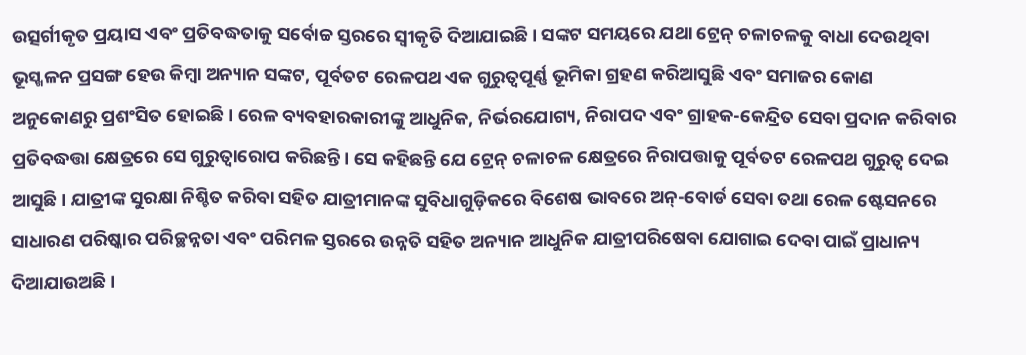ଉତ୍ସର୍ଗୀକୃତ ପ୍ରୟାସ ଏବଂ ପ୍ରତିବଦ୍ଧତାକୁ ସର୍ବୋଚ୍ଚ ସ୍ତରରେ ସ୍ୱୀକୃତି ଦିଆଯାଇଛି। ସଙ୍କଟ ସମୟରେ ଯଥା ଟ୍ରେନ୍ ଚଳାଚଳକୁ ବାଧା ଦେଉଥିବା ଭୂସ୍ଖଳନ ପ୍ରସଙ୍ଗ ହେଉ କିମ୍ବା ଅନ୍ୟାନ ସଙ୍କଟ, ପୂର୍ବତଟ ରେଳପଥ ଏକ ଗୁରୁତ୍ୱପୂର୍ଣ୍ଣ ଭୂମିକା ଗ୍ରହଣ କରିଆସୁଛି ଏବଂ ସମାଜର କୋଣ ଅନୁକୋଣରୁ ପ୍ରଶଂସିତ ହୋଇଛି। ରେଳ ବ୍ୟବହାରକାରୀଙ୍କୁ ଆଧୁନିକ, ନିର୍ଭରଯୋଗ୍ୟ, ନିରାପଦ ଏବଂ ଗ୍ରାହକ-କେନ୍ଦ୍ରିତ ସେବା ପ୍ରଦାନ କରିବାର ପ୍ରତିବଦ୍ଧତ୍ତା କ୍ଷେତ୍ରରେ ସେ ଗୁରୁତ୍ୱାରୋପ କରିଛନ୍ତି। ସେ କହିଛନ୍ତି ଯେ ଟ୍ରେନ୍ ଚଳାଚଳ କ୍ଷେତ୍ରରେ ନିରାପତ୍ତାକୁ ପୂର୍ବତଟ ରେଳପଥ ଗୁରୁତ୍ୱ ଦେଇ ଆସୁଛି। ଯାତ୍ରୀଙ୍କ ସୁରକ୍ଷା ନିଶ୍ଚିତ କରିବା ସହିତ ଯାତ୍ରୀମାନଙ୍କ ସୁବିଧାଗୁଡ଼ିକରେ ବିଶେଷ ଭାବରେ ଅନ୍-ବୋର୍ଡ ସେବା ତଥା ରେଳ ଷ୍ଟେସନରେ ସାଧାରଣ ପରିଷ୍କାର ପରିଚ୍ଛନ୍ନତା ଏବଂ ପରିମଳ ସ୍ତରରେ ଉନ୍ନତି ସହିତ ଅନ୍ୟାନ ଆଧୁନିକ ଯାତ୍ରୀପରିଷେବା ଯୋଗାଇ ଦେବା ପାଇଁ ପ୍ରାଧାନ୍ୟ ଦିଆଯାଉଅଛି।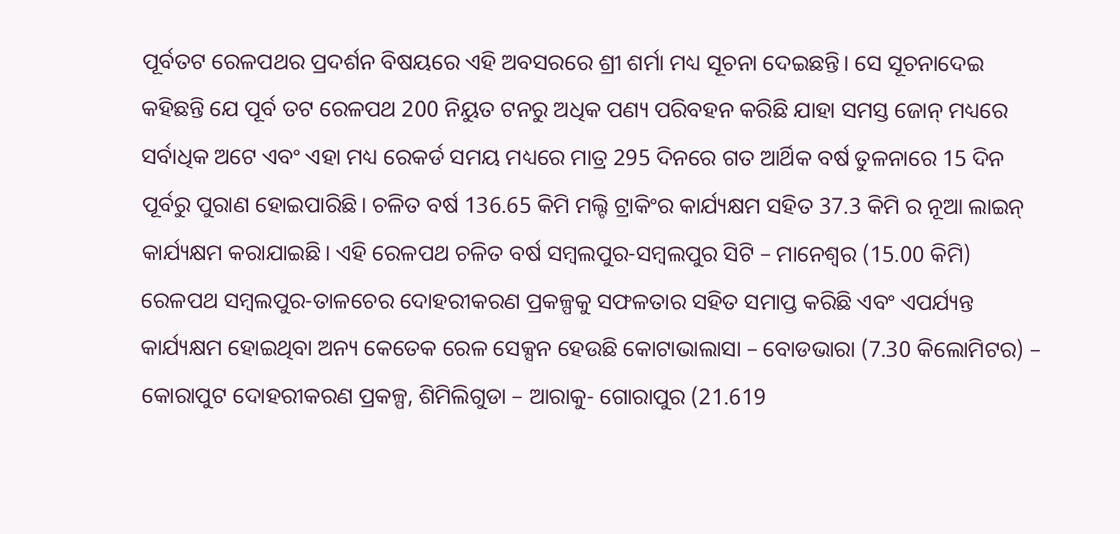ପୂର୍ବତଟ ରେଳପଥର ପ୍ରଦର୍ଶନ ବିଷୟରେ ଏହି ଅବସରରେ ଶ୍ରୀ ଶର୍ମା ମଧ୍ୟ ସୂଚନା ଦେଇଛନ୍ତି। ସେ ସୂଚନାଦେଇ କହିଛନ୍ତି ଯେ ପୂର୍ବ ତଟ ରେଳପଥ 200 ନିୟୁତ ଟନରୁ ଅଧିକ ପଣ୍ୟ ପରିବହନ କରିଛି ଯାହା ସମସ୍ତ ଜୋନ୍ ମଧ୍ୟରେ ସର୍ବାଧିକ ଅଟେ ଏବଂ ଏହା ମଧ୍ୟ ରେକର୍ଡ ସମୟ ମଧ୍ୟରେ ମାତ୍ର 295 ଦିନରେ ଗତ ଆର୍ଥିକ ବର୍ଷ ତୁଳନାରେ 15 ଦିନ ପୂର୍ବରୁ ପୁରାଣ ହୋଇପାରିଛି। ଚଳିତ ବର୍ଷ 136.65 କିମି ମଲ୍ଟି ଟ୍ରାକିଂର କାର୍ଯ୍ୟକ୍ଷମ ସହିତ 37.3 କିମି ର ନୂଆ ଲାଇନ୍ କାର୍ଯ୍ୟକ୍ଷମ କରାଯାଇଛି। ଏହି ରେଳପଥ ଚଳିତ ବର୍ଷ ସମ୍ବଲପୁର-ସମ୍ବଲପୁର ସିଟି – ମାନେଶ୍ଵର (15.00 କିମି) ରେଳପଥ ସମ୍ବଲପୁର-ତାଳଚେର ଦୋହରୀକରଣ ପ୍ରକଳ୍ପକୁ ସଫଳତାର ସହିତ ସମାପ୍ତ କରିଛି ଏବଂ ଏପର୍ଯ୍ୟନ୍ତ କାର୍ଯ୍ୟକ୍ଷମ ହୋଇଥିବା ଅନ୍ୟ କେତେକ ରେଳ ସେକ୍ସନ ହେଉଛି କୋଟାଭାଲାସା – ବୋଡଭାରା (7.30 କିଲୋମିଟର) – କୋରାପୁଟ ଦୋହରୀକରଣ ପ୍ରକଳ୍ପ, ଶିମିଲିଗୁଡା – ଆରାକୁ- ଗୋରାପୁର (21.619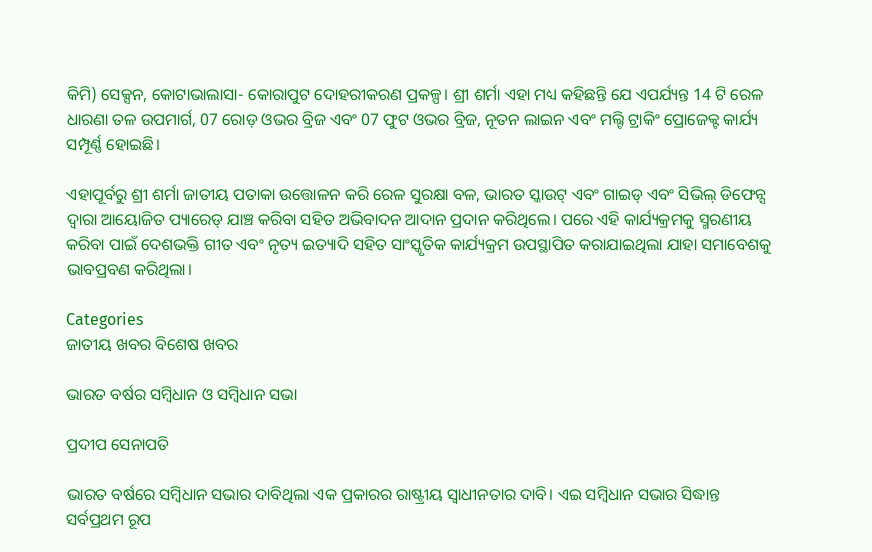କିମି) ସେକ୍ସନ, କୋଟାଭାଲାସା- କୋରାପୁଟ ଦୋହରୀକରଣ ପ୍ରକଳ୍ପ। ଶ୍ରୀ ଶର୍ମା ଏହା ମଧ୍ୟ କହିଛନ୍ତି ଯେ ଏପର୍ଯ୍ୟନ୍ତ 14 ଟି ରେଳ ଧାରଣା ତଳ ଉପମାର୍ଗ, 07 ରୋଡ଼ ଓଭର ବ୍ରିଜ ଏବଂ 07 ଫୁଟ ଓଭର ବ୍ରିଜ, ନୂତନ ଲାଇନ ଏବଂ ମଲ୍ଟି ଟ୍ରାକିଂ ପ୍ରୋଜେକ୍ଟ କାର୍ଯ୍ୟ ସମ୍ପୂର୍ଣ୍ଣ ହୋଇଛି।

ଏହାପୂର୍ବରୁ ଶ୍ରୀ ଶର୍ମା ଜାତୀୟ ପତାକା ଉତ୍ତୋଳନ କରି ରେଳ ସୁରକ୍ଷା ବଳ, ଭାରତ ସ୍କାଉଟ୍ ଏବଂ ଗାଇଡ୍ ଏବଂ ସିଭିଲ୍ ଡିଫେନ୍ସ ଦ୍ୱାରା ଆୟୋଜିତ ପ୍ୟାରେଡ୍ ଯାଞ୍ଚ କରିବା ସହିତ ଅଭିବାଦନ ଆଦାନ ପ୍ରଦାନ କରିଥିଲେ। ପରେ ଏହି କାର୍ଯ୍ୟକ୍ରମକୁ ସ୍ମରଣୀୟ କରିବା ପାଇଁ ଦେଶଭକ୍ତି ଗୀତ ଏବଂ ନୃତ୍ୟ ଇତ୍ୟାଦି ସହିତ ସାଂସ୍କୃତିକ କାର୍ଯ୍ୟକ୍ରମ ଉପସ୍ଥାପିତ କରାଯାଇଥିଲା ଯାହା ସମାବେଶକୁ ଭାବପ୍ରବଣ କରିଥିଲା।

Categories
ଜାତୀୟ ଖବର ବିଶେଷ ଖବର

ଭାରତ ବର୍ଷର ସମ୍ବିଧାନ ଓ ସମ୍ବିଧାନ ସଭା

ପ୍ରଦୀପ ସେନାପତି

ଭାରତ ବର୍ଷରେ ସମ୍ବିଧାନ ସଭାର ଦାବିଥିଲା ଏକ ପ୍ରକାରର ରାଷ୍ଟ୍ରୀୟ ସ୍ୱାଧୀନତାର ଦାବି। ଏଇ ସମ୍ବିଧାନ ସଭାର ସିଦ୍ଧାନ୍ତ ସର୍ବପ୍ରଥମ ରୂପ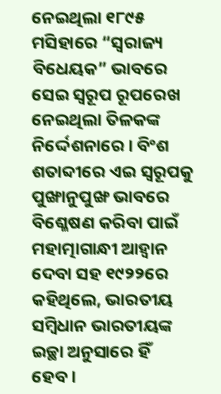ନେଇଥିଲା ୧୮୯୫ ମସିହାରେ “ସ୍ୱରାଜ୍ୟ ବିଧେୟକ” ଭାବରେ ସେଇ ସ୍ୱରୂପ ରୂପରେଖ ନେଇଥିଲା ତିଳକଙ୍କ ନିର୍ଦ୍ଦେଶନାରେ। ବିଂଶ ଶତାବ୍ଦୀରେ ଏଇ ସ୍ୱରୂପକୁ ପୁଙ୍ଖାନୁପୁଙ୍ଖ ଭାବରେ ବିଶ୍ଳେଷଣ କରିବା ପାଇଁ ମହାତ୍ମାଗାନ୍ଧୀ ଆହ୍ୱାନ ଦେବା ସହ ୧୯୨୨ରେ କହିଥିଲେ, ଭାରତୀୟ ସମ୍ବିଧାନ ଭାରତୀୟଙ୍କ ଇଚ୍ଛା ଅନୁସାରେ ହିଁ ହେବ।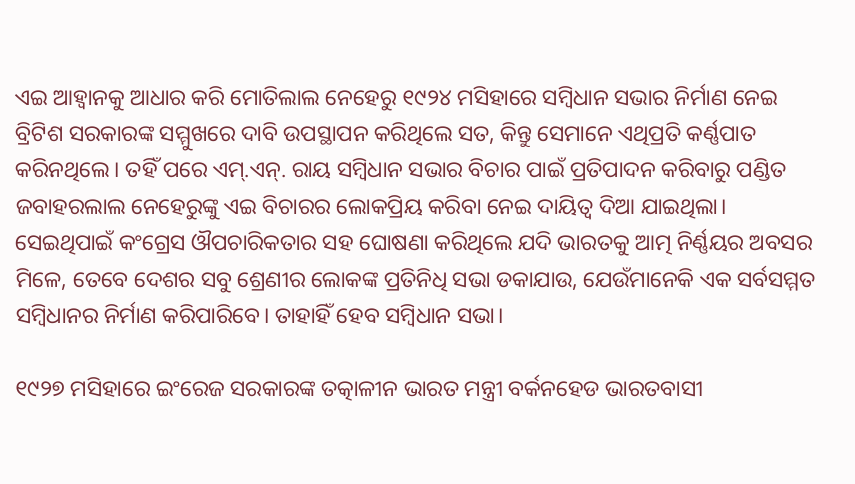ଏଇ ଆହ୍ୱାନକୁ ଆଧାର କରି ମୋତିଲାଲ ନେହେରୁ ୧୯୨୪ ମସିହାରେ ସମ୍ବିଧାନ ସଭାର ନିର୍ମାଣ ନେଇ ବ୍ରିଟିଶ ସରକାରଙ୍କ ସମ୍ମୁଖରେ ଦାବି ଉପସ୍ଥାପନ କରିଥିଲେ ସତ, କିନ୍ତୁ ସେମାନେ ଏଥିପ୍ରତି କର୍ଣ୍ଣପାତ କରିନଥିଲେ। ତହିଁ ପରେ ଏମ୍‌.ଏନ୍‌. ରାୟ ସମ୍ବିଧାନ ସଭାର ବିଚାର ପାଇଁ ପ୍ରତିପାଦନ କରିବାରୁ ପଣ୍ଡିତ ଜବାହରଲାଲ ନେହେରୁଙ୍କୁ ଏଇ ବିଚାରର ଲୋକପ୍ରିୟ କରିବା ନେଇ ଦାୟିତ୍ୱ ଦିଆ ଯାଇଥିଲା। ସେଇଥିପାଇଁ କଂଗ୍ରେସ ଔପଚାରିକତାର ସହ ଘୋଷଣା କରିଥିଲେ ଯଦି ଭାରତକୁ ଆତ୍ମ ନିର୍ଣ୍ଣୟର ଅବସର ମିଳେ, ତେବେ ଦେଶର ସବୁ ଶ୍ରେଣୀର ଲୋକଙ୍କ ପ୍ରତିନିଧି ସଭା ଡକାଯାଉ, ଯେଉଁମାନେକି ଏକ ସର୍ବସମ୍ମତ ସମ୍ବିଧାନର ନିର୍ମାଣ କରିପାରିବେ। ତାହାହିଁ ହେବ ସମ୍ବିଧାନ ସଭା।

୧୯୨୭ ମସିହାରେ ଇଂରେଜ ସରକାରଙ୍କ ତତ୍କାଳୀନ ଭାରତ ମନ୍ତ୍ରୀ ବର୍କନହେଡ ଭାରତବାସୀ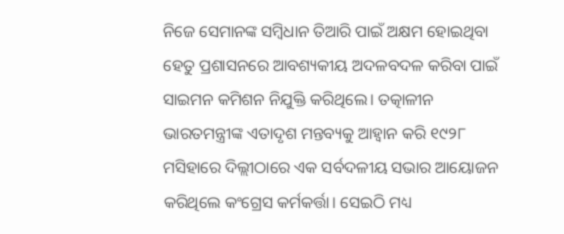ନିଜେ ସେମାନଙ୍କ ସମ୍ବିଧାନ ତିଆରି ପାଇଁ ଅକ୍ଷମ ହୋଇଥିବା ହେତୁ ପ୍ରଶାସନରେ ଆବଶ୍ୟକୀୟ ଅଦଳବଦଳ କରିବା ପାଇଁ ସାଇମନ କମିଶନ ନିଯୁକ୍ତି କରିଥିଲେ। ତତ୍କାଳୀନ ଭାରତମନ୍ତ୍ରୀଙ୍କ ଏତାଦୃଶ ମନ୍ତବ୍ୟକୁ ଆହ୍ୱାନ କରି ୧୯୨୮ ମସିହାରେ ଦିଲ୍ଲୀଠାରେ ଏକ ସର୍ବଦଳୀୟ ସଭାର ଆୟୋଜନ କରିଥିଲେ କଂଗ୍ରେସ କର୍ମକର୍ତ୍ତା। ସେଇଠି ମଧ୍ୟ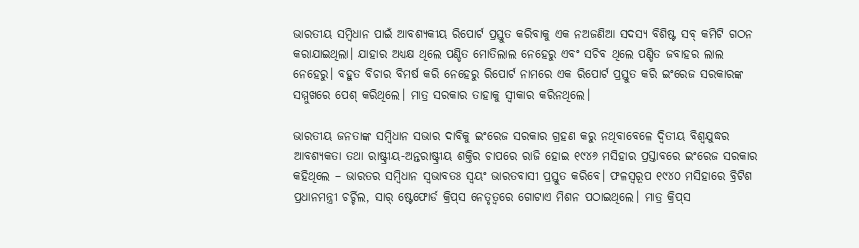ଭାରତୀୟ ସମ୍ବିଧାନ ପାଇଁ ଆବଶ୍ୟକୀୟ ରିପୋର୍ଟ ପ୍ରସ୍ତୁତ କରିବାକୁ ଏକ ନଅଜଣିଆ ସଦସ୍ୟ ବିଶିଷ୍ଟ ସବ୍ କମିଟି ଗଠନ କରାଯାଇଥିଲା। ଯାହାର ଅଧ୍ୟକ୍ଷ ଥିଲେ ପଣ୍ଡିତ ମୋତିଲାଲ ନେହେରୁ ଏବଂ ସଚିବ ଥିଲେ ପଣ୍ଡିତ ଜବାହର ଲାଲ ନେହେରୁ। ବହୁତ ବିଚାର ବିମର୍ଷ କରି ନେହେରୁ ରିପୋର୍ଟ ନାମରେ ଏକ ରିପୋର୍ଟ ପ୍ରସ୍ତୁତ କରି ଇଂରେଜ ସରକାରଙ୍କ ସମ୍ମୁଖରେ ପେଶ୍ କରିଥିଲେ। ମାତ୍ର ସରକାର ତାହାକୁ ସ୍ୱୀକାର କରିନଥିଲେ।

ଭାରତୀୟ ଜନତାଙ୍କ ସମ୍ବିଧାନ ସଭାର ଦାବିକୁ ଇଂରେଜ ସରକାର ଗ୍ରହଣ କରୁ ନଥିବାବେଳେ ଦ୍ୱିତୀୟ ବିଶ୍ୱଯୁଦ୍ଧର ଆବଶ୍ୟକତା ତଥା ରାଷ୍ଟ୍ରୀୟ-ଅନ୍ତରାଷ୍ଟ୍ରୀୟ ଶକ୍ତିର ଚାପରେ ରାଜି ହୋଇ ୧୯୪୬ ମସିହାର ପ୍ରସ୍ତାବରେ ଇଂରେଜ ସରକାର କହିଥିଲେ – ଭାରତର ସମ୍ବିଧାନ ସ୍ୱଭାବତଃ ସ୍ୱୟଂ ଭାରତବାସୀ ପ୍ରସ୍ତୁତ କରିବେ। ଫଳସ୍ୱରୂପ ୧୯୪୦ ମସିହାରେ ବ୍ରିଟିଶ ପ୍ରଧାନମନ୍ତ୍ରୀ ଚର୍ଚ୍ଚିଲ, ସାର୍ ଷ୍ଟେଫୋର୍ଡ କ୍ରିପ୍‌ସ ନେତୃତ୍ୱରେ ଗୋଟାଏ ମିଶନ ପଠାଇଥିଲେ। ମାତ୍ର କ୍ରିପ୍‌ସ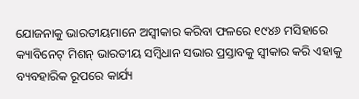ଯୋଜନାକୁ ଭାରତୀୟମାନେ ଅସ୍ୱୀକାର କରିବା ଫଳରେ ୧୯୪୬ ମସିହାରେ କ୍ୟାବିନେଟ୍ ମିଶନ୍ ଭାରତୀୟ ସମ୍ବିଧାନ ସଭାର ପ୍ରସ୍ତାବକୁ ସ୍ୱୀକାର କରି ଏହାକୁ ବ୍ୟବହାରିକ ରୂପରେ କାର୍ଯ୍ୟ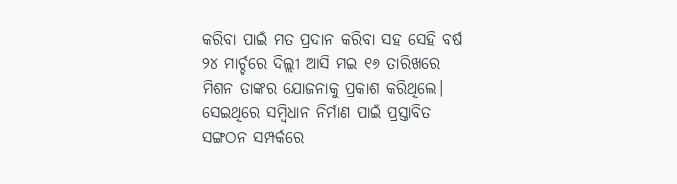କରିବା ପାଇଁ ମତ ପ୍ରଦାନ କରିବା ସହ ସେହି ବର୍ଷ ୨୪ ମାର୍ଚ୍ଚରେ ଦିଲ୍ଲୀ ଆସି ମଇ ୧୬ ତାରିଖରେ ମିଶନ ତାଙ୍କର ଯୋଜନାକୁ ପ୍ରକାଶ କରିଥିଲେ। ସେଇଥିରେ ସମ୍ବିଧାନ ନିର୍ମାଣ ପାଇଁ ପ୍ରସ୍ତାବିତ ସଙ୍ଗଠନ ସମ୍ପର୍କରେ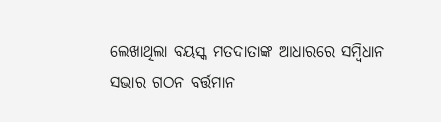ଲେଖାଥିଲା ବୟସ୍କ ମତଦାତାଙ୍କ ଆଧାରରେ ସମ୍ବିଧାନ ସଭାର ଗଠନ ବର୍ତ୍ତମାନ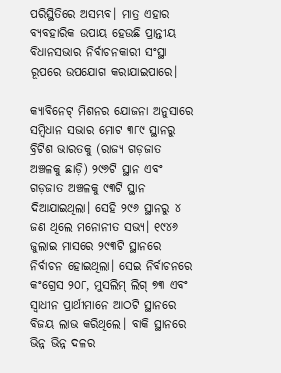ପରିସ୍ଥିତିରେ ଅସମ୍ଭବ। ମାତ୍ର ଏହାର ବ୍ୟବହାରିକ ଉପାୟ ହେଉଛି ପ୍ରାନ୍ତୀୟ ବିଧାନସଭାର ନିର୍ବାଚନକାରୀ ସଂସ୍ଥା ରୂପରେ ଉପଯୋଗ କରାଯାଇପାରେ।

କ୍ୟାବିନେଟ୍ ମିଶନର ଯୋଜନା ଅନୁସାରେ ସମ୍ବିଧାନ ସଭାର ମୋଟ ୩୮୯ ସ୍ଥାନରୁ ବ୍ରିଟିଶ ଭାରତକୁ (ରାଜ୍ୟ ଗଡ଼ଜାତ ଅଞ୍ଚଳକୁ ଛାଡ଼ି) ୨୯୬ଟି ସ୍ଥାନ ଏବଂ ଗଡ଼ଜାତ ଅଞ୍ଚଳକୁ ୯୩ଟି ସ୍ଥାନ ଦିଆଯାଇଥିଲା। ସେହି ୨୯୬ ସ୍ଥାନରୁ ୪ ଜଣ ଥିଲେ ମନୋନୀତ ସଭ୍ୟ। ୧୯୪୬ ଜୁଲାଇ ମାସରେ ୨୯୩ଟି ସ୍ଥାନରେ ନିର୍ବାଚନ ହୋଇଥିଲା। ସେଇ ନିର୍ବାଚନରେ କଂଗ୍ରେସ ୨୦୮, ମୁସଲିମ୍ ଲିଗ୍ ୭୩ ଏବଂ ସ୍ୱାଧୀନ ପ୍ରାର୍ଥୀମାନେ ଆଠଟି ସ୍ଥାନରେ ବିଜୟ ଲାଭ କରିଥିଲେ। ବାକି ସ୍ଥାନରେ ଭିନ୍ନ ଭିନ୍ନ ଦଳର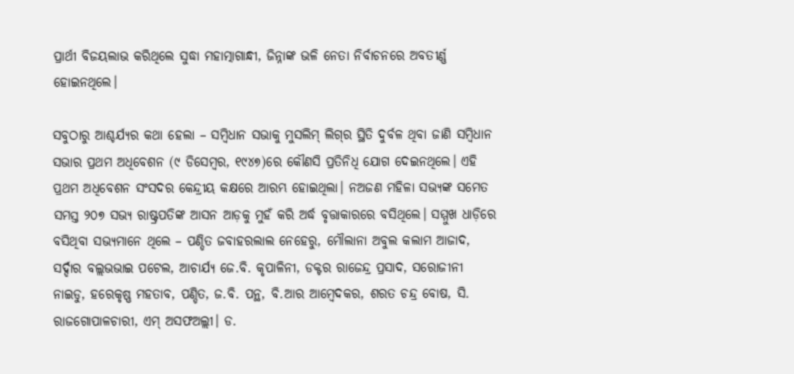ପ୍ରାର୍ଥୀ ବିଜୟଲାଭ କରିଥିଲେ ସୁଦ୍ଧା ମହାତ୍ମାଗାନ୍ଧୀ, ଜିନ୍ନାଙ୍କ ଭଳି ନେତା ନିର୍ବାଚନରେ ଅବତୀର୍ଣ୍ଣ ହୋଇନଥିଲେ।

ସବୁଠାରୁ ଆଶ୍ଚର୍ଯ୍ୟର କଥା ହେଲା – ସମ୍ବିଧାନ ସଭାକୁ ମୁସଲିମ୍ ଲିଗ୍‌ର ସ୍ଥିତି ଦୁର୍ବଳ ଥିବା ଜାଣି ସମ୍ବିଧାନ ସଭାର ପ୍ରଥମ ଅଧିବେଶନ (୯ ଡିସେମ୍ବର, ୧୯୪୭)ରେ କୌଣସି ପ୍ରତିନିଧି ଯୋଗ ଦେଇନଥିଲେ। ଏହି ପ୍ରଥମ ଅଧିବେଶନ ସଂସଦର କେନ୍ଦ୍ରୀୟ କକ୍ଷରେ ଆରମ୍ଭ ହୋଇଥିଲା। ନଅଜଣ ମହିଳା ସଭ୍ୟଙ୍କ ସମେତ ସମସ୍ତ ୨୦୭ ସଭ୍ୟ ରାଷ୍ଟ୍ରପତିଙ୍କ ଆସନ ଆଡ଼କୁ ମୁହଁ କରି ଅର୍ଦ୍ଧ ବୃତ୍ତାକାରରେ ବସିଥିଲେ। ସମ୍ମୁଖ ଧାଡ଼ିରେ ବସିଥିବା ସଭ୍ୟମାନେ ଥିଲେ – ପଣ୍ଡିତ ଜବାହରଲାଲ ନେହେରୁ, ମୌଲାନା ଅବୁଲ କଲାମ ଆଜାଦ, ସର୍ଦ୍ଦାର ବଲ୍ଲଭଭାଇ ପଟେଲ, ଆଚାର୍ଯ୍ୟ ଜେ.ବି. କୃପାଳିନୀ, ଡକ୍ଟର ରାଜେନ୍ଦ୍ର ପ୍ରସାଦ, ସରୋଜୀନୀ ନାଇଡୁ, ହରେକୃଷ୍ଣ ମହତାବ, ପଣ୍ଡିତ, ଜ.ବି. ପନ୍ଥ, ବି.ଆର ଆମ୍ବେଦକର, ଶରତ ଚନ୍ଦ୍ର ବୋଷ, ସି. ରାଜଗୋପାଳଚାରୀ, ଏମ୍ ଅସଫଅଲ୍ଲୀ। ଡ.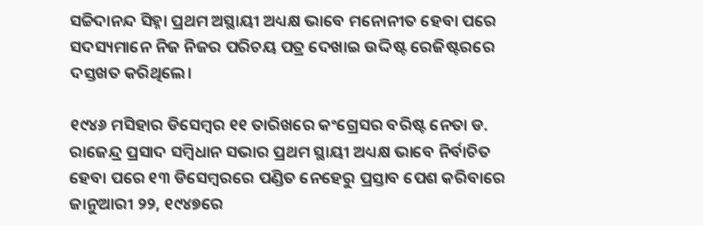ସଚ୍ଚିଦାନନ୍ଦ ସିହ୍ନା ପ୍ରଥମ ଅସ୍ଥାୟୀ ଅଧ୍ୟକ୍ଷ ଭାବେ ମନୋନୀତ ହେବା ପରେ ସଦସ୍ୟମାନେ ନିଜ ନିଜର ପରିଚୟ ପତ୍ର ଦେଖାଇ ଉଦ୍ଦିଷ୍ଟ ରେଜିଷ୍ଟରରେ ଦସ୍ତଖତ କରିଥିଲେ।

୧୯୪୬ ମସିହାର ଡିସେମ୍ବର ୧୧ ତାରିଖରେ କଂଗ୍ରେସର ବରିଷ୍ଟ ନେତା ଡ. ରାଜେନ୍ଦ୍ର ପ୍ରସାଦ ସମ୍ବିଧାନ ସଭାର ପ୍ରଥମ ସ୍ଥାୟୀ ଅଧ୍ୟକ୍ଷ ଭାବେ ନିର୍ବାଚିତ ହେବା ପରେ ୧୩ ଡିସେମ୍ବରରେ ପଣ୍ଡିତ ନେହେରୁ ପ୍ରସ୍ତାବ ପେଶ କରିବାରେ ଜାନୁଆରୀ ୨୨, ୧୯୪୭ରେ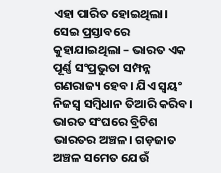ଏହା ପାରିତ ହୋଇଥିଲା। ସେଇ ପ୍ରସ୍ତାବରେ କୁହାଯାଇଥିଲା – ଭାରତ ଏକ ପୂର୍ଣ୍ଣ ସଂପ୍ରଭୁତା ସମ୍ପନ୍ନ ଗଣରାଜ୍ୟ ହେବ। ଯିଏ ସ୍ୱୟଂ ନିଜସ୍ୱ ସମ୍ବିଧାନ ତିଆରି କରିବ। ଭାରତ ସଂଘରେ ବ୍ରିଟିଶ ଭାରତର ଅଞ୍ଚଳ। ଗଡ଼ଜାତ ଅଞ୍ଚଳ ସମେତ ଯେଉଁ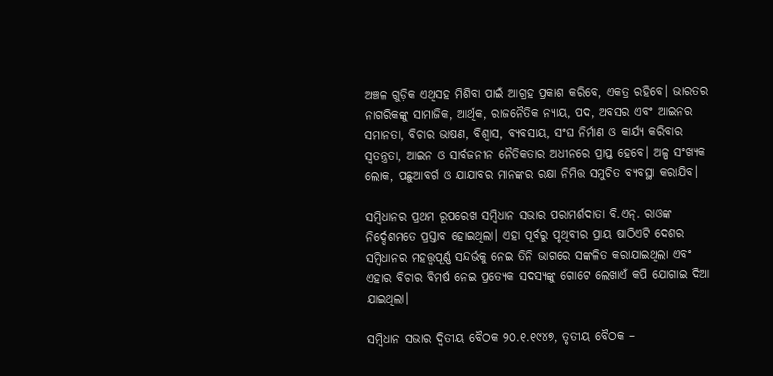ଅଞ୍ଚଳ ଗୁଡ଼ିକ ଏଥିସହ ମିଶିବା ପାଇଁ ଆଗ୍ରହ ପ୍ରକାଶ କରିବେ, ଏକତ୍ର ରହିବେ। ଭାରତର ନାଗରିକଙ୍କୁ ସାମାଜିକ, ଆର୍ଥିକ, ରାଜନୈତିକ ନ୍ୟାୟ, ପଦ, ଅବସର ଏବଂ ଆଇନର ସମାନତା, ବିଚାର ଭାଷଣ, ବିଶ୍ୱାସ, ବ୍ୟବସାୟ, ସଂଘ ନିର୍ମାଣ ଓ କାର୍ଯ୍ୟ କରିବାର ସ୍ୱତନ୍ତ୍ରତା, ଆଇନ ଓ ସାର୍ବଜନୀନ ନୈତିକତାର ଅଧୀନରେ ପ୍ରାପ୍ତ ହେବେ। ଅଳ୍ପ ସଂଖ୍ୟକ ଲୋକ, ପଛୁଆବର୍ଗ ଓ ଯାଯାବର ମାନଙ୍କର ରକ୍ଷା ନିମିତ୍ତ ସମୁଚିତ ବ୍ୟବସ୍ଥା କରାଯିବ।

ସମ୍ବିଧାନର ପ୍ରଥମ ରୂପରେଖ ସମ୍ବିଧାନ ସଭାର ପରାମର୍ଶଦାତା ବି.ଏନ୍‌. ରାଓଙ୍କ ନିର୍ଦ୍ଦେଶମତେ ପ୍ରସ୍ତାବ ହୋଇଥିଲା। ଏହା ପୂର୍ବରୁ ପୃଥିବୀର ପ୍ରାୟ ଷାଠିଏଟି ଦେଶର ସମ୍ବିଧାନର ମହତ୍ତ୍ୱପୂର୍ଣ୍ଣ ସନ୍ଦର୍ଭକୁ ନେଇ ତିନି ଭାଗରେ ସଙ୍କଳିତ କରାଯାଇଥିଲା ଏବଂ ଏହାର ବିଚାର ବିମର୍ଷ ନେଇ ପ୍ରତ୍ୟେକ ସଦସ୍ୟଙ୍କୁ ଗୋଟେ ଲେଖାଏଁ କପି ଯୋଗାଇ ଦିଆ ଯାଇଥିଲା।

ସମ୍ବିଧାନ ସଭାର ଦ୍ୱିତୀୟ ବୈଠକ ୨୦.୧.୧୯୪୭, ତୃତୀୟ ବୈଠକ –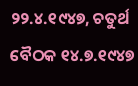୨୨.୪.୧୯୪୭, ଚତୁର୍ଥ ବୈଠକ ୧୪.୭.୧୯୪୭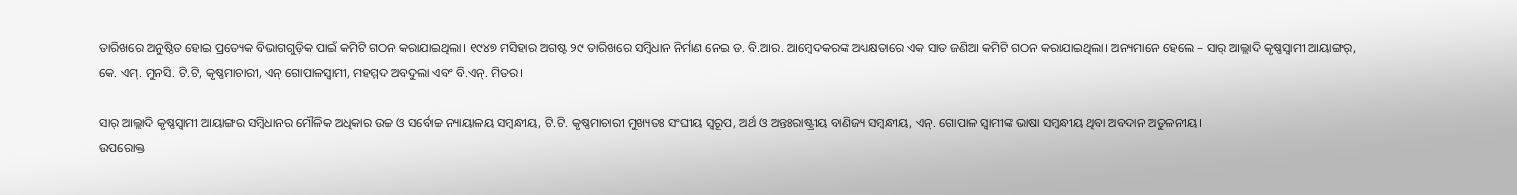ତାରିଖରେ ଅନୁଷ୍ଠିତ ହୋଇ ପ୍ରତ୍ୟେକ ବିଭାଗଗୁଡ଼ିକ ପାଇଁ କମିଟି ଗଠନ କରାଯାଇଥିଲା। ୧୯୪୭ ମସିହାର ଅଗଷ୍ଟ ୨୯ ତାରିଖରେ ସମ୍ବିଧାନ ନିର୍ମାଣ ନେଇ ଡ. ବି.ଆର. ଆମ୍ବେଦକରଙ୍କ ଅଧ୍ୟକ୍ଷତାରେ ଏକ ସାତ ଜଣିଆ କମିଟି ଗଠନ କରାଯାଇଥିଲା। ଅନ୍ୟମାନେ ହେଲେ – ସାର୍ ଆଲ୍ଲାଦି କୃଷ୍ଣସ୍ୱାମୀ ଆୟାଙ୍ଗର୍‌, କେ. ଏମ୍‌. ମୁନସି. ଟି.ଟି, କୃଷ୍ଣମାଚାରୀ, ଏନ୍ ଗୋପାଳସ୍ୱାମୀ, ମହମ୍ମଦ ଅବଦୁଲା ଏବଂ ବି.ଏନ୍‌. ମିତର।

ସାର୍ ଆଲ୍ଲାଦି କୃଷ୍ଣସ୍ୱାମୀ ଆୟାଙ୍ଗର ସମ୍ବିଧାନର ମୌଳିକ ଅଧିକାର ଉଚ୍ଚ ଓ ସର୍ବୋଚ୍ଚ ନ୍ୟାୟାଳୟ ସମ୍ବନ୍ଧୀୟ, ଟି.ଟି. କୃଷ୍ଣମାଚାରୀ ମୁଖ୍ୟତଃ ସଂଘୀୟ ସ୍ୱରୂପ, ଅର୍ଥ ଓ ଅନ୍ତଃରାଷ୍ଟ୍ରୀୟ ବାଣିଜ୍ୟ ସମ୍ବନ୍ଧୀୟ, ଏନ୍‌. ଗୋପାଳ ସ୍ୱାମୀଙ୍କ ଭାଷା ସମ୍ବନ୍ଧୀୟ ଥିବା ଅବଦାନ ଅତୁଳନୀୟ।
ଉପରୋକ୍ତ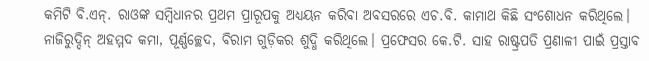କମିଟି ବି.ଏନ୍‌. ରାଓଙ୍କ ସମ୍ବିଧାନର ପ୍ରଥମ ପ୍ରାରୂପକୁ ଅଧ୍ୟୟନ କରିବା ଅବସରରେ ଏଚ.ବି. କାମାଥ କିଛି ସଂଶୋଧନ କରିଥିଲେ। ନାଜିରୁଦ୍ଦିନ୍ ଅହମ୍ମଦ କମା, ପୂର୍ଣ୍ଣଚ୍ଛେଦ, ବିରାମ ଗୁଡ଼ିକର ଶୁଦ୍ଧି କରିଥିଲେ। ପ୍ରଫେସର କେ.ଟି. ସାହ ରାଷ୍ଟ୍ରପତି ପ୍ରଣାଳୀ ପାଇଁ ପ୍ରସ୍ତାବ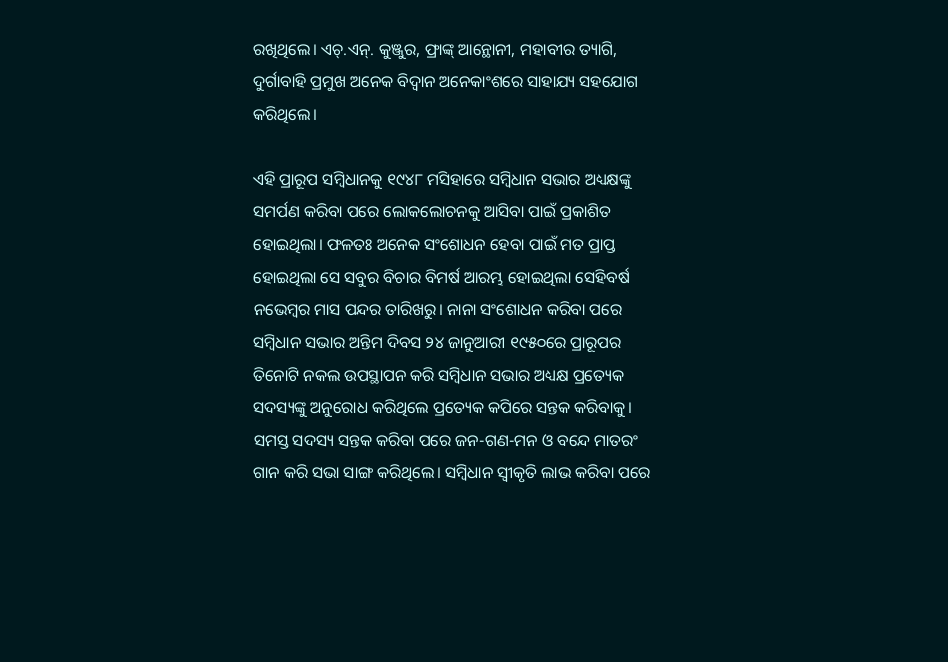ରଖିଥିଲେ। ଏଚ୍‌.ଏନ୍‌. କୁଞ୍ଜୁର, ଫ୍ରାଙ୍କ୍ ଆନ୍ଥୋନୀ, ମହାବୀର ତ୍ୟାଗି, ଦୁର୍ଗାବାହି ପ୍ରମୁଖ ଅନେକ ବିଦ୍ୱାନ ଅନେକାଂଶରେ ସାହାଯ୍ୟ ସହଯୋଗ କରିଥିଲେ।

ଏହି ପ୍ରାରୂପ ସମ୍ବିଧାନକୁ ୧୯୪୮ ମସିହାରେ ସମ୍ବିଧାନ ସଭାର ଅଧ୍ୟକ୍ଷଙ୍କୁ ସମର୍ପଣ କରିବା ପରେ ଲୋକଲୋଚନକୁ ଆସିବା ପାଇଁ ପ୍ରକାଶିତ ହୋଇଥିଲା। ଫଳତଃ ଅନେକ ସଂଶୋଧନ ହେବା ପାଇଁ ମତ ପ୍ରାପ୍ତ ହୋଇଥିଲା ସେ ସବୁର ବିଚାର ବିମର୍ଷ ଆରମ୍ଭ ହୋଇଥିଲା ସେହିବର୍ଷ ନଭେମ୍ବର ମାସ ପନ୍ଦର ତାରିଖରୁ। ନାନା ସଂଶୋଧନ କରିବା ପରେ ସମ୍ବିଧାନ ସଭାର ଅନ୍ତିମ ଦିବସ ୨୪ ଜାନୁଆରୀ ୧୯୫୦ରେ ପ୍ରାରୂପର ତିନୋଟି ନକଲ ଉପସ୍ଥାପନ କରି ସମ୍ବିଧାନ ସଭାର ଅଧ୍ୟକ୍ଷ ପ୍ରତ୍ୟେକ ସଦସ୍ୟଙ୍କୁ ଅନୁରୋଧ କରିଥିଲେ ପ୍ରତ୍ୟେକ କପିରେ ସନ୍ତକ କରିବାକୁ। ସମସ୍ତ ସଦସ୍ୟ ସନ୍ତକ କରିବା ପରେ ଜନ-ଗଣ-ମନ ଓ ବନ୍ଦେ ମାତରଂ ଗାନ କରି ସଭା ସାଙ୍ଗ କରିଥିଲେ। ସମ୍ବିଧାନ ସ୍ୱୀକୃତି ଲାଭ କରିବା ପରେ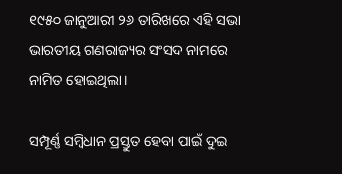୧୯୫୦ ଜାନୁଆରୀ ୨୬ ତାରିଖରେ ଏହି ସଭା ଭାରତୀୟ ଗଣରାଜ୍ୟର ସଂସଦ ନାମରେ ନାମିତ ହୋଇଥିଲା।

ସମ୍ପୂର୍ଣ୍ଣ ସମ୍ବିଧାନ ପ୍ରସ୍ତୁତ ହେବା ପାଇଁ ଦୁଇ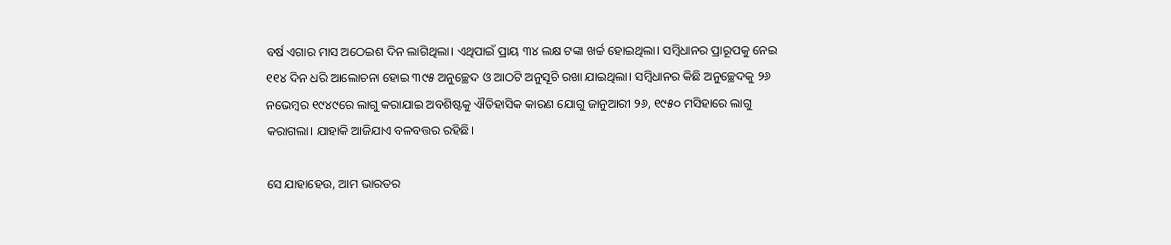ବର୍ଷ ଏଗାର ମାସ ଅଠେଇଶ ଦିନ ଲାଗିଥିଲା। ଏଥିପାଇଁ ପ୍ରାୟ ୩୪ ଲକ୍ଷ ଟଙ୍କା ଖର୍ଚ୍ଚ ହୋଇଥିଲା। ସମ୍ବିଧାନର ପ୍ରାରୂପକୁ ନେଇ ୧୧୪ ଦିନ ଧରି ଆଲୋଚନା ହୋଇ ୩୯୫ ଅନୁଚ୍ଛେଦ ଓ ଆଠଟି ଅନୁସୂଚି ରଖା ଯାଇଥିଲା। ସମ୍ବିଧାନର କିଛି ଅନୁଚ୍ଛେଦକୁ ୨୬ ନଭେମ୍ବର ୧୯୪୯ରେ ଲାଗୁ କରାଯାଇ ଅବଶିଷ୍ଟକୁ ଐତିହାସିକ କାରଣ ଯୋଗୁ ଜାନୁଆରୀ ୨୬, ୧୯୫୦ ମସିହାରେ ଲାଗୁ କରାଗଲା। ଯାହାକି ଆଜିଯାଏ ବଳବତ୍ତର ରହିଛି।

ସେ ଯାହାହେଉ, ଆମ ଭାରତର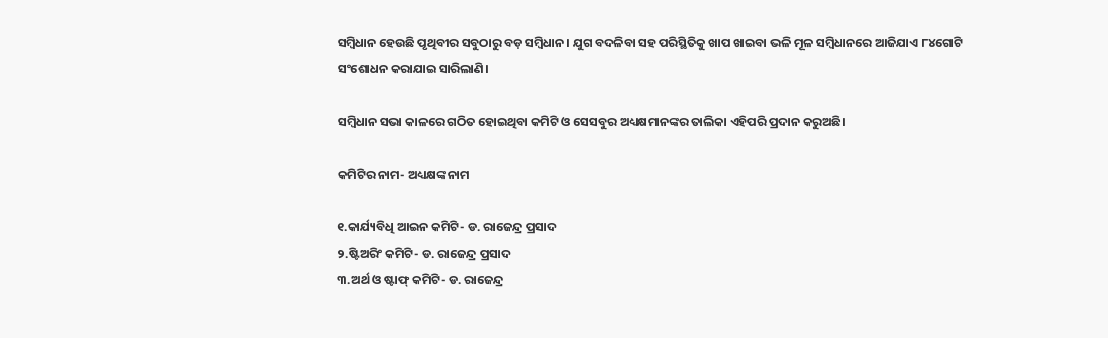ସମ୍ବିଧାନ ହେଉଛି ପୃଥିବୀର ସବୁଠାରୁ ବଡ଼ ସମ୍ବିଧାନ। ଯୁଗ ବଦଳିବା ସହ ପରିସ୍ଥିତିକୁ ଖାପ ଖାଇବା ଭଳି ମୂଳ ସମ୍ବିଧାନରେ ଆଜିଯାଏ ୮୪ଗୋଟି ସଂଶୋଧନ କରାଯାଇ ସାରିଲାଣି।

ସମ୍ବିଧାନ ସଭା କାଳରେ ଗଠିତ ହୋଇଥିବା କମିଟି ଓ ସେସବୁର ଅଧ୍ୟକ୍ଷମାନଙ୍କର ତାଲିକା ଏହିପରି ପ୍ରଦାନ କରୁଅଛି।

କମିଟିର ନାମ- ଅଧ୍ୟକ୍ଷଙ୍କ ନାମ

୧.କାର୍ଯ୍ୟବିଧି ଆଇନ କମିଟି- ଡ. ରାଜେନ୍ଦ୍ର ପ୍ରସାଦ
୨.ଷ୍ଟିଅରିଂ କମିଟି- ଡ. ରାଜେନ୍ଦ୍ର ପ୍ରସାଦ
୩.ଅର୍ଥ ଓ ଷ୍ଟାଫ୍ କମିଟି- ଡ. ରାଜେନ୍ଦ୍ର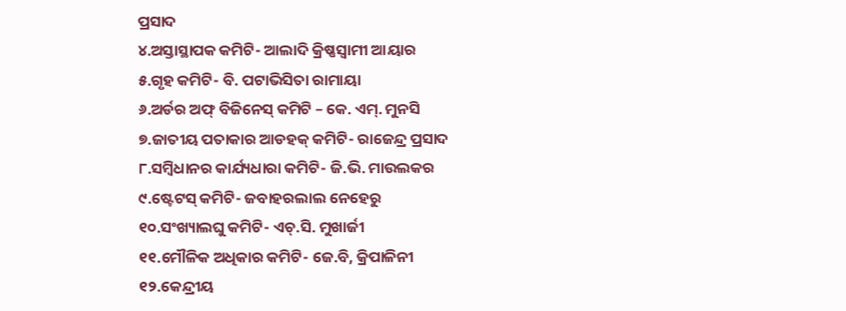ପ୍ରସାଦ
୪.ଅସ୍ତାସ୍ଥାପକ କମିଟି- ଆଲାଦି କ୍ରିଷ୍ଣସ୍ୱାମୀ ଆୟାର
୫.ଗୃହ କମିଟି- ବି. ପଟାଭିସିତା ରାମାୟା
୬.ଅର୍ଡର ଅଫ୍ ବିଜିନେସ୍ କମିଟି – କେ. ଏମ୍‌. ମୁନସି
୭.ଜାତୀୟ ପତାକାର ଆଡହକ୍ କମିଟି- ରାଜେନ୍ଦ୍ର ପ୍ରସାଦ
୮.ସମ୍ବିଧାନର କାର୍ଯ୍ୟଧାରା କମିଟି- ଜି.ଭି. ମାଉଲକର
୯.ଷ୍ଟେଟସ୍ କମିଟି- ଜବାହରଲାଲ ନେହେରୁ
୧୦.ସଂଖ୍ୟାଲଘୁ କମିଟି- ଏଚ୍‌.ସି. ମୁଖାର୍ଜୀ
୧୧.ମୌଳିକ ଅଧିକାର କମିଟି- ଜେ.ବି, କ୍ରିପାଳିନୀ
୧୨.କେନ୍ଦ୍ରୀୟ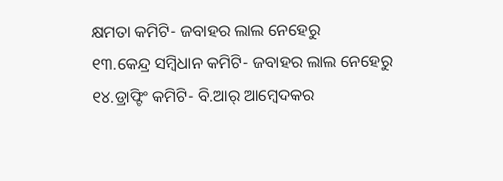କ୍ଷମତା କମିଟି- ଜବାହର ଲାଲ ନେହେରୁ
୧୩.କେନ୍ଦ୍ର ସମ୍ବିଧାନ କମିଟି- ଜବାହର ଲାଲ ନେହେରୁ
୧୪.ଡ୍ରାଫ୍ଟିଂ କମିଟି- ବି.ଆର୍ ଆମ୍ବେଦକର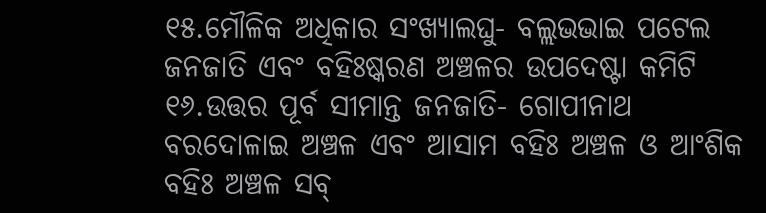୧୫.ମୌଳିକ ଅଧିକାର ସଂଖ୍ୟାଲଘୁ- ବଲ୍ଲଭଭାଇ ପଟେଲ ଜନଜାତି ଏବଂ ବହିଃଷ୍କରଣ ଅଞ୍ଚଳର ଉପଦେଷ୍ଟା କମିଟି
୧୬.ଉତ୍ତର ପୂର୍ବ ସୀମାନ୍ତ ଜନଜାତି- ଗୋପୀନାଥ ବରଦୋଳାଇ ଅଞ୍ଚଳ ଏବଂ ଆସାମ ବହିଃ ଅଞ୍ଚଳ ଓ ଆଂଶିକ ବହିଃ ଅଞ୍ଚଳ ସବ୍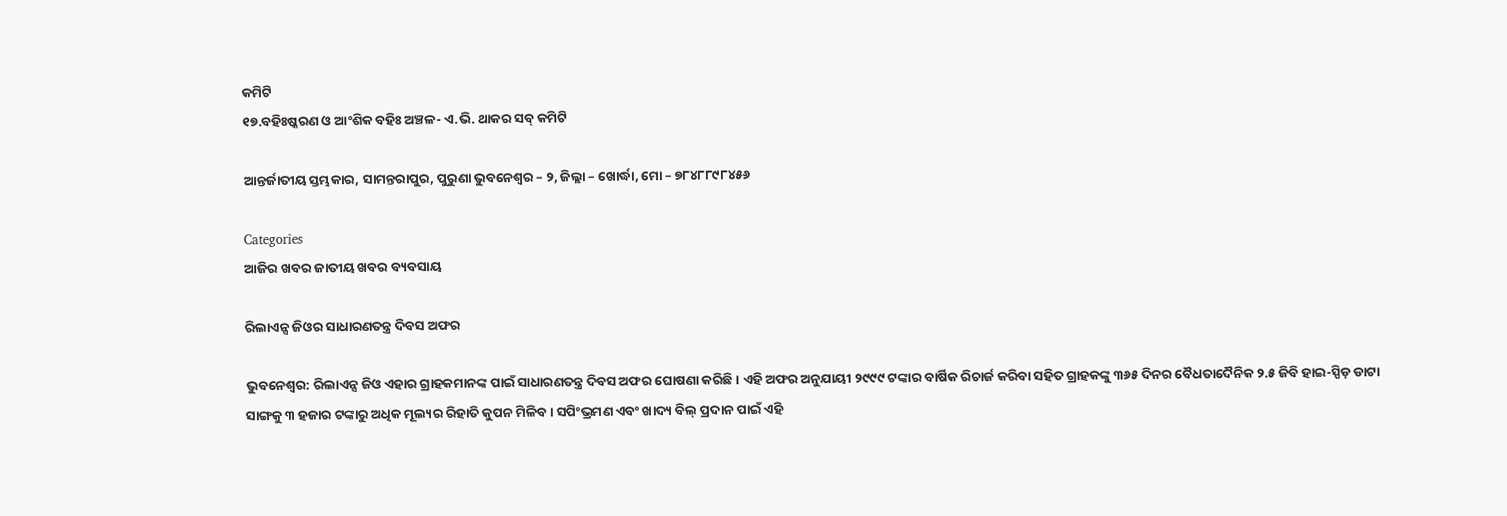କମିଟି
୧୭.ବହିଃଷ୍କରଣ ଓ ଆଂଶିକ ବହିଃ ଅଞ୍ଚଳ- ଏ.ଭି. ଥାକର ସବ୍ କମିଟି

ଆନ୍ତର୍ଜାତୀୟ ସ୍ତମ୍ଭକାର, ସାମନ୍ତରାପୁର, ପୁରୁଣା ଭୁବନେଶ୍ୱର – ୨, ଜିଲ୍ଲା – ଖୋର୍ଦ୍ଧା, ମୋ – ୭୮୪୮୮୯୮୪୫୬

Categories
ଆଜିର ଖବର ଜାତୀୟ ଖବର ବ୍ୟବସାୟ

ରିଲାଏନ୍ସ ଜିଓର ସାଧାରଣତନ୍ତ୍ର ଦିବସ ଅଫର

ଭୁବନେଶ୍ୱର: ରିଲାଏନ୍ସ ଜିଓ ଏହାର ଗ୍ରାହକମାନଙ୍କ ପାଇଁ ସାଧାରଣତନ୍ତ୍ର ଦିବସ ଅଫର ଘୋଷଣା କରିଛି। ଏହି ଅଫର ଅନୁଯାୟୀ ୨୯୯୯ ଟଙ୍କାର ବାର୍ଷିକ ରିଚାର୍ଜ କରିବା ସହିତ ଗ୍ରାହକଙ୍କୁ ୩୬୫ ଦିନର ବୈଧତାଦୈନିକ ୨.୫ ଜିବି ହାଇ-ସ୍ପିଡ଼ ଡାଟା ସାଙ୍ଗକୁ ୩ ହଜାର ଟଙ୍କାରୁ ଅଧିକ ମୂଲ୍ୟର ରିହାତି କୁପନ ମିଳିବ । ସପିଂଭ୍ରମଣ ଏବଂ ଖାଦ୍ୟ ବିଲ୍ ପ୍ରଦାନ ପାଇଁ ଏହି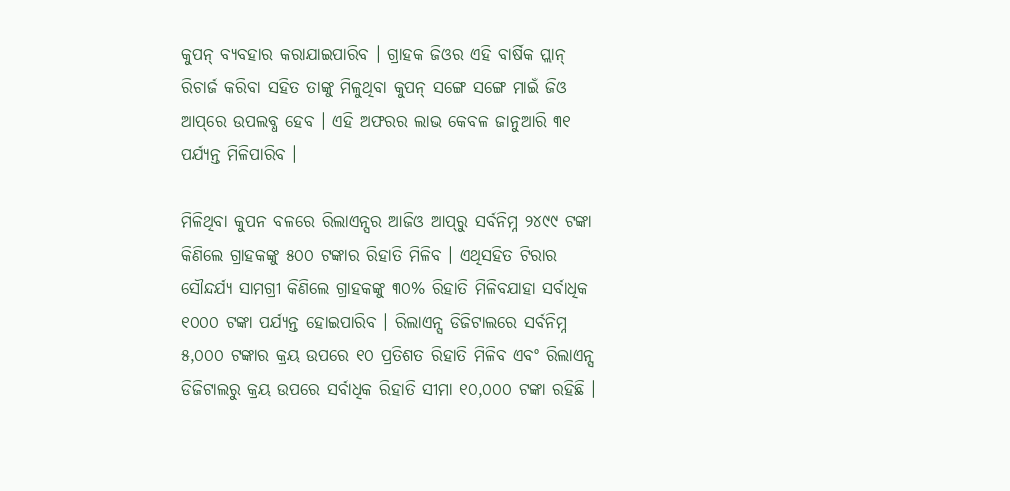କୁପନ୍ ବ୍ୟବହାର କରାଯାଇପାରିବ । ଗ୍ରାହକ ଜିଓର ଏହି ବାର୍ଷିକ ପ୍ଲାନ୍ ରିଚାର୍ଜ କରିବା ସହିତ ତାଙ୍କୁ ମିଳୁଥିବା କୁପନ୍ ସଙ୍ଗେ ସଙ୍ଗେ ମାଇଁ ଜିଓ ଆପ୍‌‌ରେ ଉପଲବ୍ଧ ହେବ । ଏହି ଅଫରର ଲାଭ କେବଳ ଜାନୁଆରି ୩୧ ପର୍ଯ୍ୟନ୍ତ ମିଳିପାରିବ ।

ମିଳିଥିବା କୁପନ ବଳରେ ରିଲାଏନ୍ସର ଆଜିଓ ଆପ୍‌‌ରୁ ସର୍ବନିମ୍ନ ୨୪୯୯ ଟଙ୍କା କିଣିଲେ ଗ୍ରାହକଙ୍କୁ ୫୦୦ ଟଙ୍କାର ରିହାତି ମିଳିବ । ଏଥିସହିତ ଟିରାର ସୌନ୍ଦର୍ଯ୍ୟ ସାମଗ୍ରୀ କିଣିଲେ ଗ୍ରାହକଙ୍କୁ ୩୦% ରିହାତି ମିଳିବଯାହା ସର୍ବାଧିକ ୧୦୦୦ ଟଙ୍କା ପର୍ଯ୍ୟନ୍ତ ହୋଇପାରିବ । ରିଲାଏନ୍ସ ଡିଜିଟାଲରେ ସର୍ବନିମ୍ନ ୫,୦୦୦ ଟଙ୍କାର କ୍ରୟ ଉପରେ ୧୦ ପ୍ରତିଶତ ରିହାତି ମିଳିବ ଏବଂ ରିଲାଏନ୍ସ ଡିଜିଟାଲରୁ କ୍ରୟ ଉପରେ ସର୍ବାଧିକ ରିହାତି ସୀମା ୧୦,୦୦୦ ଟଙ୍କା ରହିଛି ।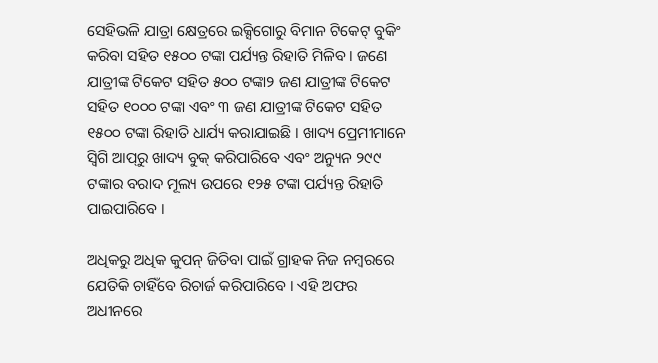ସେହିଭଳି ଯାତ୍ରା କ୍ଷେତ୍ରରେ ଇକ୍ସିଗୋରୁ ବିମାନ ଟିକେଟ୍ ବୁକିଂ କରିବା ସହିତ ୧୫୦୦ ଟଙ୍କା ପର୍ଯ୍ୟନ୍ତ ରିହାତି ମିଳିବ । ଜଣେ ଯାତ୍ରୀଙ୍କ ଟିକେଟ ସହିତ ୫୦୦ ଟଙ୍କା୨ ଜଣ ଯାତ୍ରୀଙ୍କ ଟିକେଟ ସହିତ ୧୦୦୦ ଟଙ୍କା ଏବଂ ୩ ଜଣ ଯାତ୍ରୀଙ୍କ ଟିକେଟ ସହିତ ୧୫୦୦ ଟଙ୍କା ରିହାତି ଧାର୍ଯ୍ୟ କରାଯାଇଛି । ଖାଦ୍ୟ ପ୍ରେମୀମାନେ ସ୍ୱିଗି ଆପ୍‌‌ରୁ ଖାଦ୍ୟ ବୁକ୍ କରିପାରିବେ ଏବଂ ଅନ୍ୟୁନ ୨୯୯ ଟଙ୍କାର ବରାଦ ମୂଲ୍ୟ ଉପରେ ୧୨୫ ଟଙ୍କା ପର୍ଯ୍ୟନ୍ତ ରିହାତି ପାଇପାରିବେ ।

ଅଧିକରୁ ଅଧିକ କୁପନ୍ ଜିତିବା ପାଇଁ ଗ୍ରାହକ ନିଜ ନମ୍ବରରେ ଯେତିକି ଚାହିଁବେ ରିଚାର୍ଜ କରିପାରିବେ । ଏହି ଅଫର ଅଧୀନରେ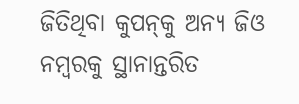ଜିତିଥିବା କୁପନ୍‌‌କୁ ଅନ୍ୟ ଜିଓ ନମ୍ବରକୁ ସ୍ଥାନାନ୍ତରିତ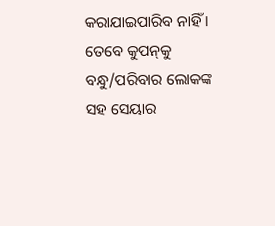କରାଯାଇପାରିବ ନାହିଁ । ତେବେ କୁପନ୍‌‌କୁ ବନ୍ଧୁ/ପରିବାର ଲୋକଙ୍କ ସହ ସେୟାର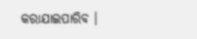କରାଯାଇପାରିବ ।